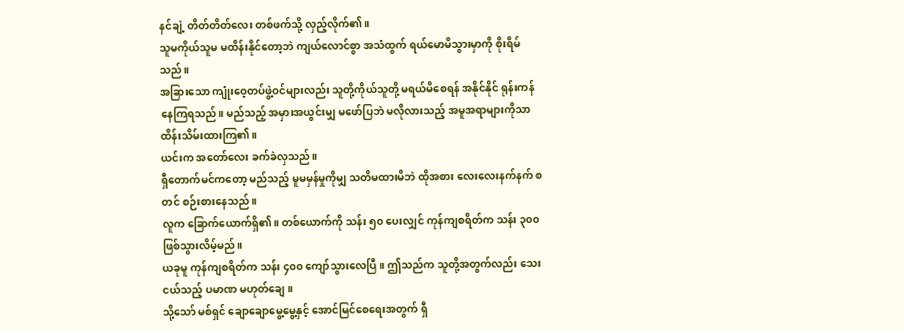နင်ချဲ့ တိတ်တိတ်လေး တစ်ဖက်သို့ လှည့်လိုက်၏။
သူမကိုယ်သူမ မထိန်းနိုင်တော့ဘဲ ကျယ်လောင်စွာ အသံထွက် ရယ်မောမိသွားမှာကို စိုးရိမ်သည်။
အခြားသော ကျုံးဝေ့တပ်ဖွဲ့ဝင်များလည်း သူတို့ကိုယ်သူတို့ မရယ်မိစေရန် အနိုင်နိုင် ရုန်းကန်နေကြရသည်။ မည်သည့် အမှားအယွင်းမျှ မဖော်ပြဘဲ မလိုလားသည့် အမူအရာများကိုသာ ထိန်းသိမ်းထားကြ၏။
ယင်းက အတော်လေး ခက်ခဲလှသည်။
ရှီတောက်မင်ကတော့ မည်သည့် မူမမှန်မှုကိုမျှ သတိမထားမိဘဲ ထိုအစား လေးလေးနက်နက် စတင် စဉ်းစားနေသည်။
လူက ခြောက်ယောက်ရှိ၏။ တစ်ယောက်ကို သန်း ၅၀ ပေးလျှင် ကုန်ကျစရိတ်က သန်း ၃၀၀ ဖြစ်သွားလိမ့်မည်။
ယခုမူ ကုန်ကျစရိတ်က သန်း ၄၀၀ ကျော်သွားလေပြီ။ ဤသည်က သူတို့အတွက်လည်း သေးငယ်သည့် ပမာဏ မဟုတ်ချေ။
သို့သော် မစ်ရှင် ချောချောမွေ့မွေ့နှင့် အောင်မြင်စေရေးအတွက် ရှီ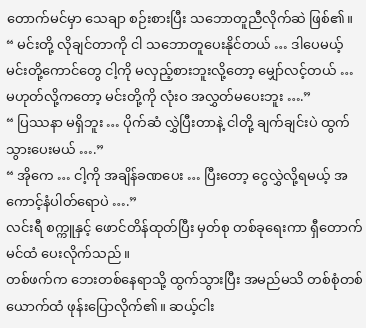တောက်မင်မှာ သေချာ စဉ်းစားပြီး သဘောတူညီလိုက်ဆဲ ဖြစ်၏။
“ မင်းတို့ လိုချင်တာကို ငါ သဘောတူပေးနိုင်တယ် … ဒါပေမယ့် မင်းတို့ကောင်တွေ ငါ့ကို မလှည့်စားဘူးလို့တော့ မျှော်လင့်တယ် … မဟုတ်လို့ကတော့ မင်းတို့ကို လုံးဝ အလွှတ်မပေးဘူး ….”
“ ပြဿနာ မရှိဘူး … ပိုက်ဆံ လွှဲပြီးတာနဲ့ ငါတို့ ချက်ချင်းပဲ ထွက်သွားပေးမယ် ….”
“ အိုကေ … ငါ့ကို အချိန်ခဏပေး … ပြီးတော့ ငွေလွှဲလို့ရမယ့် အကောင့်နံပါတ်ရောပဲ ….”
လင်းရီ စက္ကူနှင့် ဖောင်တိန်ထုတ်ပြီး မှတ်စု တစ်ခုရေးကာ ရှီတောက်မင်ထံ ပေးလိုက်သည်။
တစ်ဖက်က ဘေးတစ်နေရာသို့ ထွက်သွားပြီး အမည်မသိ တစ်စုံတစ်ယောက်ထံ ဖုန်းပြောလိုက်၏။ ဆယ့်ငါး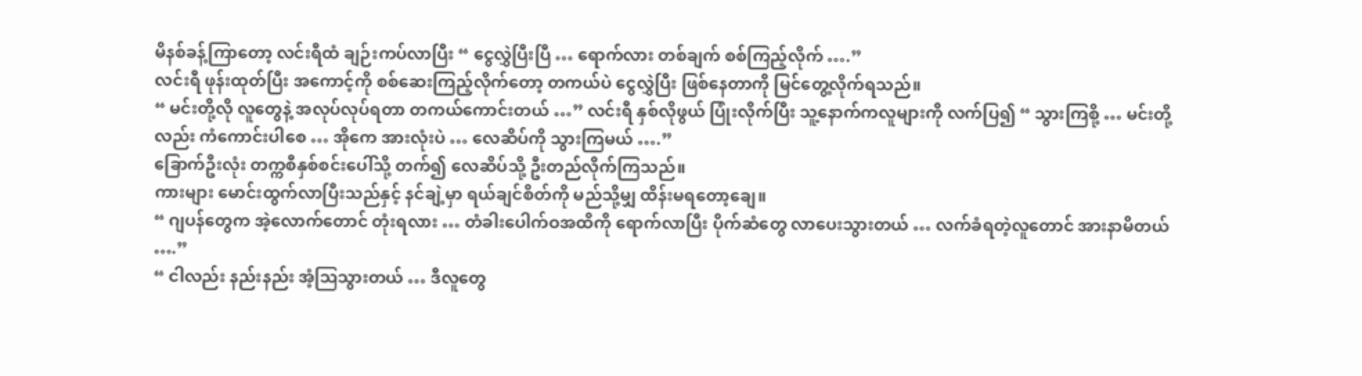မိနစ်ခန့်ကြာတော့ လင်းရီထံ ချဉ်းကပ်လာပြီး “ ငွေလွှဲပြီးပြီ … ရောက်လား တစ်ချက် စစ်ကြည့်လိုက် ….”
လင်းရီ ဖုန်းထုတ်ပြီး အကောင့်ကို စစ်ဆေးကြည့်လိုက်တော့ တကယ်ပဲ ငွေလွှဲပြီး ဖြစ်နေတာကို မြင်တွေ့လိုက်ရသည်။
“ မင်းတို့လို လူတွေနဲ့ အလုပ်လုပ်ရတာ တကယ်ကောင်းတယ် …” လင်းရီ နှစ်လိုဖွယ် ပြုံးလိုက်ပြီး သူ့နောက်ကလူများကို လက်ပြ၍ “ သွားကြစို့ … မင်းတို့လည်း ကံကောင်းပါစေ … အိုကေ အားလုံးပဲ … လေဆိပ်ကို သွားကြမယ် ….”
ခြောက်ဦးလုံး တက္ကစီနှစ်စင်းပေါ်သို့ တက်၍ လေဆိပ်သို့ ဦးတည်လိုက်ကြသည်။
ကားများ မောင်းထွက်လာပြီးသည်နှင့် နင်ချဲ့မှာ ရယ်ချင်စိတ်ကို မည်သို့မျှ ထိန်းမရတော့ချေ။
“ ဂျပန်တွေက အဲ့လောက်တောင် တုံးရလား … တံခါးပေါက်ဝအထိကို ရောက်လာပြီး ပိုက်ဆံတွေ လာပေးသွားတယ် … လက်ခံရတဲ့လူတောင် အားနာမိတယ် ….”
“ ငါလည်း နည်းနည်း အံ့ဩသွားတယ် … ဒီလူတွေ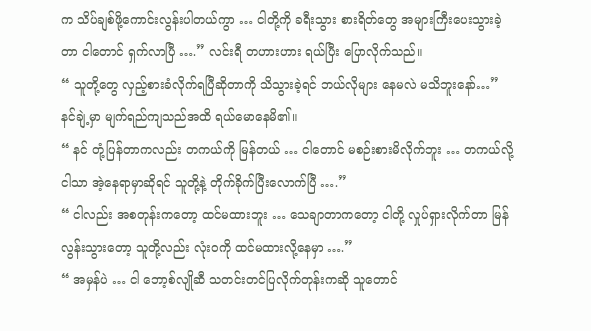က သိပ်ချစ်ဖို့ကောင်းလွန်းပါတယ်ကွာ … ငါတို့ကို ခရီးသွား စားရိတ်တွေ အများကြီးပေးသွားခဲ့တာ ငါတောင် ရှက်လာပြီ ….” လင်းရီ တဟားဟား ရယ်ပြီး ပြောလိုက်သည်။
“ သူတို့တွေ လှည့်စားခံလိုက်ရပြီဆိုတာကို သိသွားခဲ့ရင် ဘယ်လိုများ နေမလဲ မသိဘူးနော်…”
နင်ချဲ့မှာ မျက်ရည်ကျသည်အထိ ရယ်မောနေမိ၏။
“ နင် တုံ့ပြန်တာကလည်း တကယ်ကို မြန်တယ် … ငါတောင် မစဉ်းစားမိလိုက်ဘူး … တကယ်လို့ ငါသာ အဲ့နေရာမှာဆိုရင် သူတို့နဲ့ တိုက်ခိုက်ပြီးလောက်ပြီ ….”
“ ငါလည်း အစတုန်းကတော့ ထင်မထားဘူး … သေချာတာကတော့ ငါတို့ လှုပ်ရှားလိုက်တာ မြန်လွန်းသွားတော့ သူတို့လည်း လုံးဝကို ထင်မထားလို့နေမှာ ….”
“ အမှန်ပဲ … ငါ ဘော့စ်လျိုဆီ သတင်းတင်ပြလိုက်တုန်းကဆို သူတောင်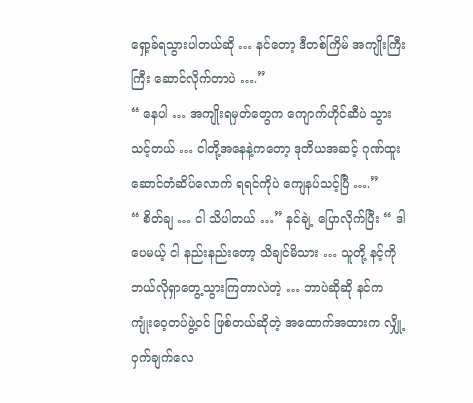ရှော့ခ်ရသွားပါတယ်ဆို … နင်တော့ ဒီတစ်ကြိမ် အကျိုးကြီးကြီး ဆောင်လိုက်တာပဲ ….”
“ နေပါ … အကျိုးရမှတ်တွေက ကျောက်ဟိုင်ဆီပဲ သွားသင့်တယ် … ငါတို့အနေနဲ့ကတော့ ဒုတိယအဆင့် ဂုဏ်ထူးဆောင်တံဆိပ်လောက် ရရင်ကိုပဲ ကျေနပ်သင့်ပြီ ….”
“ စိတ်ချ … ငါ သိပါတယ် …” နင်ချဲ့ ပြောလိုက်ပြီး “ ဒါပေမယ့် ငါ နည်းနည်းတော့ သိချင်မိသား … သူတို့ နင့်ကို ဘယ်လိုရှာတွေ့သွားကြတာလဲတဲ့ … ဘာပဲဆိုဆို နင်က ကျုံးဝေ့တပ်ဖွဲ့ဝင် ဖြစ်တယ်ဆိုတဲ့ အထောက်အထားက လျှို့ဝှက်ချက်လေ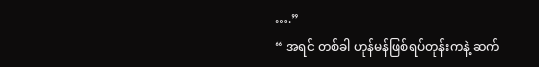….”
“ အရင် တစ်ခါ ဟုန်မန်ဖြစ်ရပ်တုန်းကနဲ့ ဆက်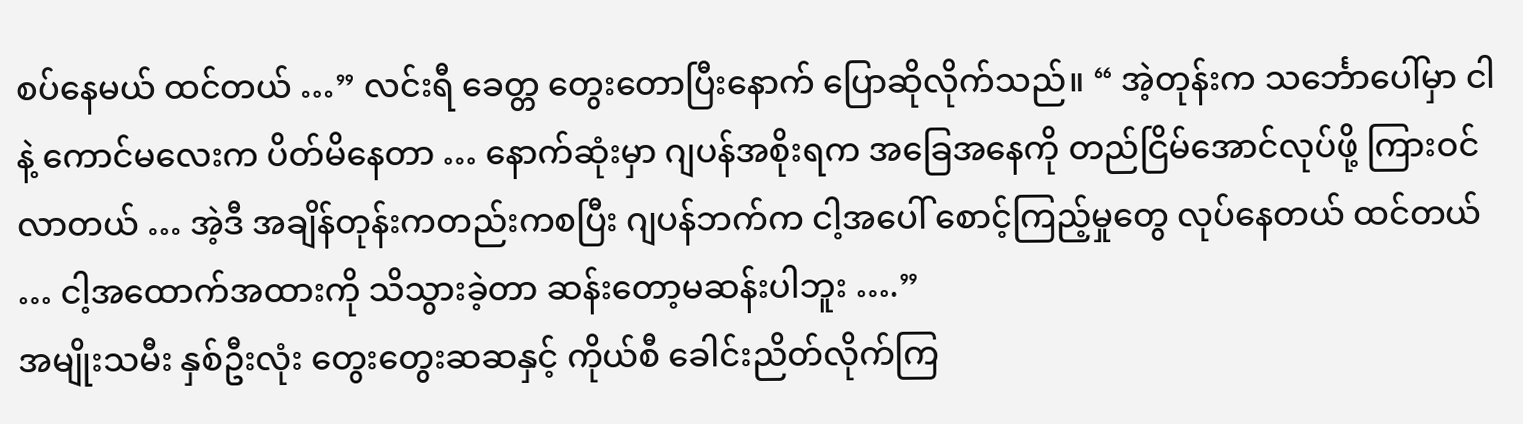စပ်နေမယ် ထင်တယ် …” လင်းရီ ခေတ္တ တွေးတောပြီးနောက် ပြောဆိုလိုက်သည်။ “ အဲ့တုန်းက သင်္ဘောပေါ်မှာ ငါနဲ့ ကောင်မလေးက ပိတ်မိနေတာ … နောက်ဆုံးမှာ ဂျပန်အစိုးရက အခြေအနေကို တည်ငြိမ်အောင်လုပ်ဖို့ ကြားဝင်လာတယ် … အဲ့ဒီ အချိန်တုန်းကတည်းကစပြီး ဂျပန်ဘက်က ငါ့အပေါ် စောင့်ကြည့်မှုတွေ လုပ်နေတယ် ထင်တယ် … ငါ့အထောက်အထားကို သိသွားခဲ့တာ ဆန်းတော့မဆန်းပါဘူး ….”
အမျိုးသမီး နှစ်ဦးလုံး တွေးတွေးဆဆနှင့် ကိုယ်စီ ခေါင်းညိတ်လိုက်ကြ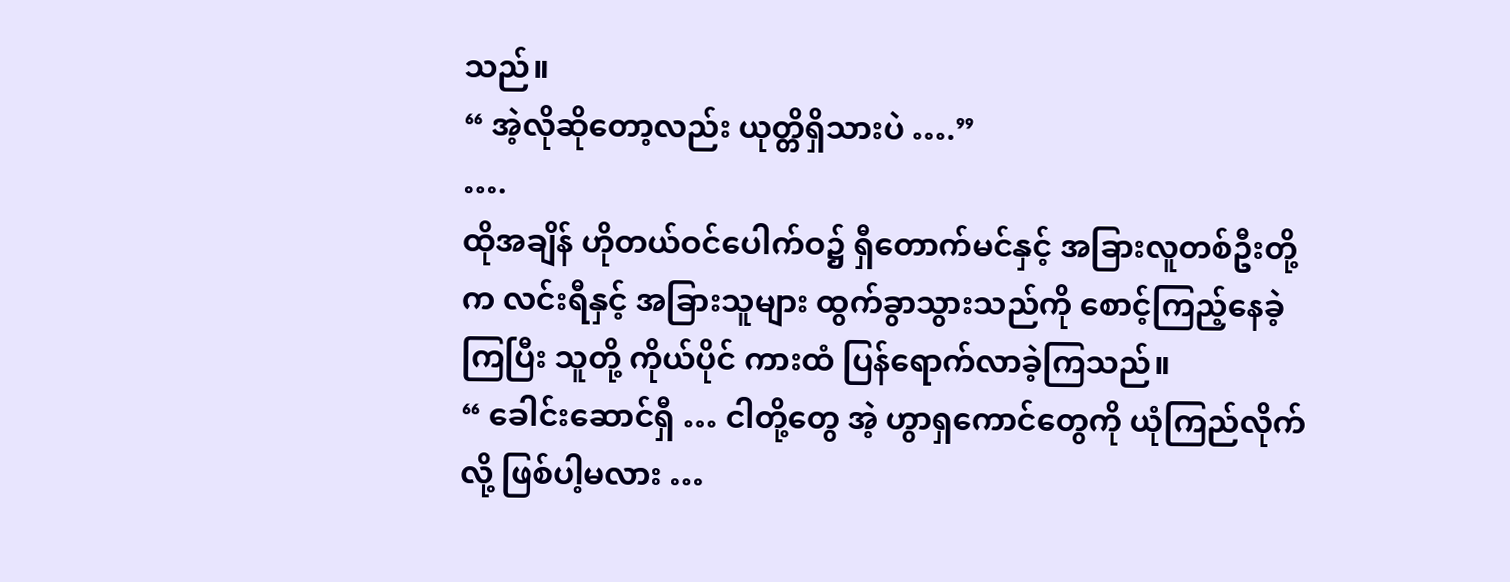သည်။
“ အဲ့လိုဆိုတော့လည်း ယုတ္တိရှိသားပဲ ….”
….
ထိုအချိန် ဟိုတယ်ဝင်ပေါက်ဝ၌ ရှီတောက်မင်နှင့် အခြားလူတစ်ဦးတို့က လင်းရီနှင့် အခြားသူများ ထွက်ခွာသွားသည်ကို စောင့်ကြည့်နေခဲ့ကြပြီး သူတို့ ကိုယ်ပိုင် ကားထံ ပြန်ရောက်လာခဲ့ကြသည်။
“ ခေါင်းဆောင်ရှီ … ငါတို့တွေ အဲ့ ဟွာရှကောင်တွေကို ယုံကြည်လိုက်လို့ ဖြစ်ပါ့မလား …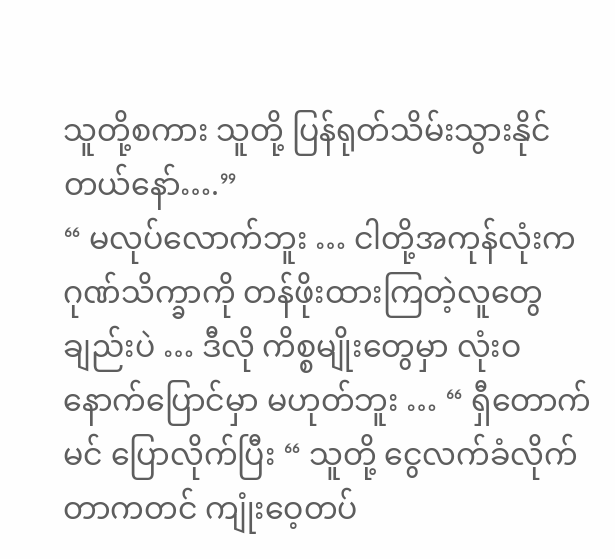သူတို့စကား သူတို့ ပြန်ရုတ်သိမ်းသွားနိုင်တယ်နော်….”
“ မလုပ်လောက်ဘူး … ငါတို့အကုန်လုံးက ဂုဏ်သိက္ခာကို တန်ဖိုးထားကြတဲ့လူတွေချည်းပဲ … ဒီလို ကိစ္စမျိုးတွေမှာ လုံးဝ နောက်ပြောင်မှာ မဟုတ်ဘူး … “ ရှီတောက်မင် ပြောလိုက်ပြီး “ သူတို့ ငွေလက်ခံလိုက်တာကတင် ကျုံးဝေ့တပ်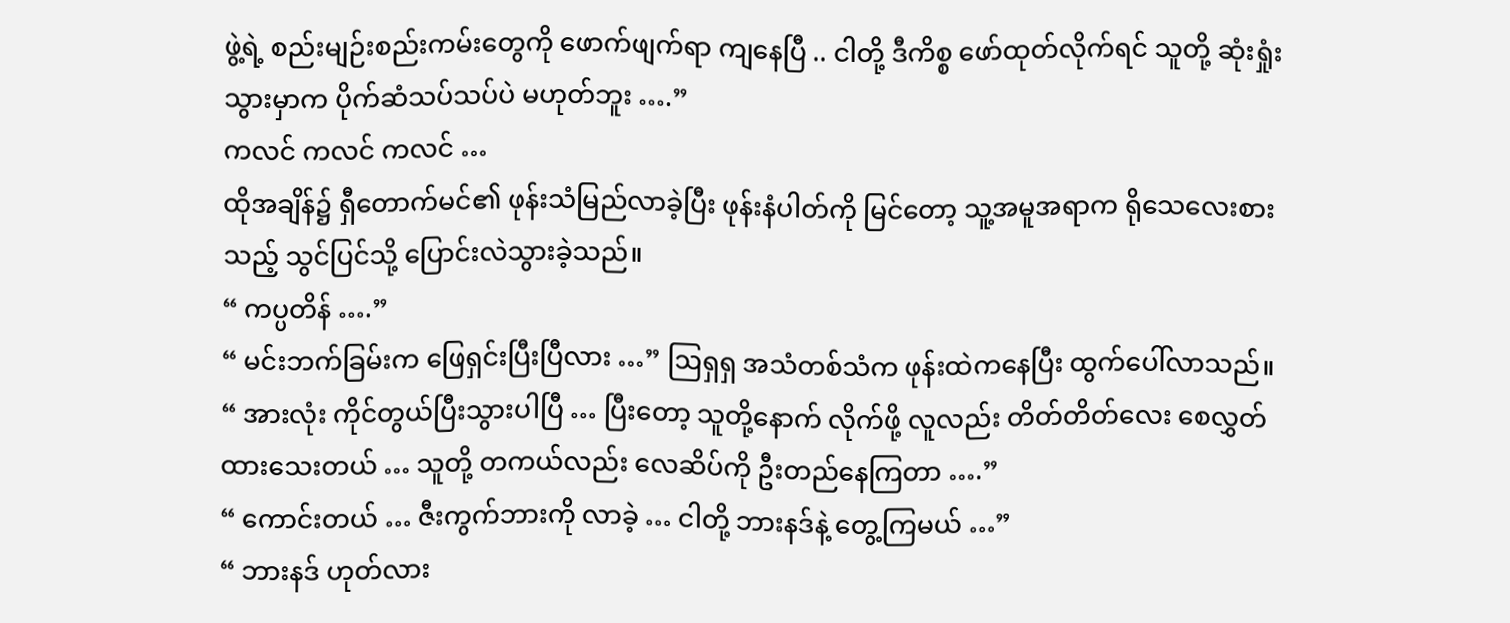ဖွဲ့ရဲ့ စည်းမျဉ်းစည်းကမ်းတွေကို ဖောက်ဖျက်ရာ ကျနေပြီ .. ငါတို့ ဒီကိစ္စ ဖော်ထုတ်လိုက်ရင် သူတို့ ဆုံးရှုံးသွားမှာက ပိုက်ဆံသပ်သပ်ပဲ မဟုတ်ဘူး ….”
ကလင် ကလင် ကလင် …
ထိုအချိန်၌ ရှီတောက်မင်၏ ဖုန်းသံမြည်လာခဲ့ပြီး ဖုန်းနံပါတ်ကို မြင်တော့ သူ့အမူအရာက ရိုသေလေးစားသည့် သွင်ပြင်သို့ ပြောင်းလဲသွားခဲ့သည်။
“ ကပ္ပတိန် ….”
“ မင်းဘက်ခြမ်းက ဖြေရှင်းပြီးပြီလား …” ဩရှရှ အသံတစ်သံက ဖုန်းထဲကနေပြီး ထွက်ပေါ်လာသည်။
“ အားလုံး ကိုင်တွယ်ပြီးသွားပါပြီ … ပြီးတော့ သူတို့နောက် လိုက်ဖို့ လူလည်း တိတ်တိတ်လေး စေလွှတ်ထားသေးတယ် … သူတို့ တကယ်လည်း လေဆိပ်ကို ဦးတည်နေကြတာ ….”
“ ကောင်းတယ် … ဇီးကွက်ဘားကို လာခဲ့ … ငါတို့ ဘားနဒ်နဲ့ တွေ့ကြမယ် …”
“ ဘားနဒ် ဟုတ်လား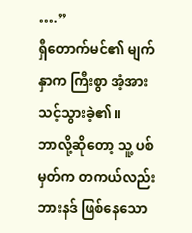….”
ရှီတောက်မင်၏ မျက်နှာက ကြီးစွာ အံ့အားသင့်သွားခဲ့၏။
ဘာလို့ဆိုတော့ သူ့ ပစ်မှတ်က တကယ်လည်း ဘားနဒ် ဖြစ်နေသော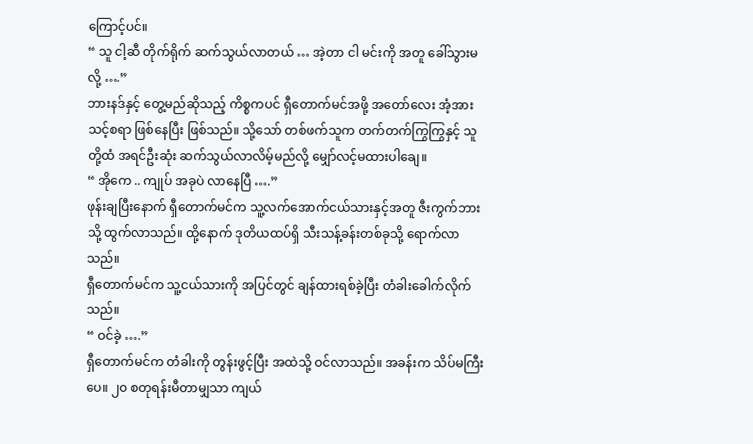ကြောင့်ပင်။
“ သူ ငါ့ဆီ တိုက်ရိုက် ဆက်သွယ်လာတယ် … အဲ့တာ ငါ မင်းကို အတူ ခေါ်သွားမလို့ ….”
ဘားနဒ်နှင့် တွေ့မည်ဆိုသည့် ကိစ္စကပင် ရှီတောက်မင်အဖို့ အတော်လေး အံ့အားသင့်စရာ ဖြစ်နေပြီး ဖြစ်သည်။ သို့သော် တစ်ဖက်သူက တက်တက်ကြွကြွနှင့် သူတို့ထံ အရင်ဦးဆုံး ဆက်သွယ်လာလိမ့်မည်လို့ မျှော်လင့်မထားပါချေ။
“ အိုကေ .. ကျုပ် အခုပဲ လာနေပြီ ….”
ဖုန်းချပြီးနောက် ရှီတောက်မင်က သူ့လက်အောက်ငယ်သားနှင့်အတူ ဇီးကွက်ဘားသို့ ထွက်လာသည်။ ထို့နောက် ဒုတိယထပ်ရှိ သီးသန့်ခန်းတစ်ခုသို့ ရောက်လာသည်။
ရှီတောက်မင်က သူ့ငယ်သားကို အပြင်တွင် ချန်ထားရစ်ခဲ့ပြီး တံခါးခေါက်လိုက်သည်။
“ ဝင်ခဲ့ ….”
ရှီတောက်မင်က တံခါးကို တွန်းဖွင့်ပြီး အထဲသို့ ဝင်လာသည်။ အခန်းက သိပ်မကြီးပေ။ ၂၀ စတုရန်းမီတာမျှသာ ကျယ်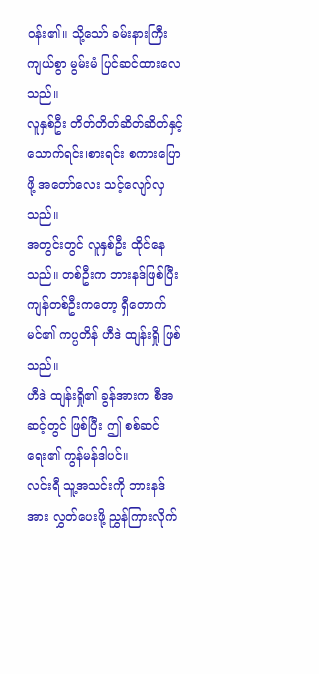ဝန်း၏။ သို့သော် ခမ်းနားကြီးကျယ်စွာ မွမ်းမံ ပြင်ဆင်ထားလေသည်။
လူနှစ်ဦး တိတ်တိတ်ဆိတ်ဆိတ်နှင့် သောက်ရင်း၊စားရင်း စကားပြောဖို့ အတော်လေး သင့်လျော်လှသည်။
အတွင်းတွင် လူနှစ်ဦး ထိုင်နေသည်။ တစ်ဦးက ဘားနဒ်ဖြစ်ပြီး ကျန်တစ်ဦးကတော့ ရှီတောက်မင်၏ ကပ္ပတိန် ဟီဒဲ ထျန်းရှို ဖြစ်သည်။
ဟီဒဲ ထျန်းရှို၏ ခွန်အားက စီအဆင့်တွင် ဖြစ်ပြီး ဤ စစ်ဆင်ရေး၏ ကွန်မန်ဒါပင်။
လင်းရီ သူ့အသင်းကို ဘားနဒ်အား လွှတ်ပေးဖို့ ညွှန်ကြားလိုက်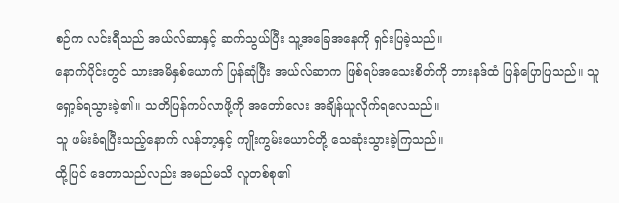စဉ်က လင်းရီသည် အယ်လ်ဆာနှင့် ဆက်သွယ်ပြီး သူ့အခြေအနေကို ရှင်းပြခဲ့သည်။
နောက်ပိုင်းတွင် သားအမိနှစ်ယောက် ပြန်ဆုံပြီး အယ်လ်ဆာက ဖြစ်ရပ်အသေးစိတ်ကို ဘားနဒ်ထံ ပြန်ပြောပြသည်။ သူ ရှော့ခ်ရသွားခဲ့၏။ သတိပြန်ကပ်လာဖို့ကို အတော်လေး အချိန်ယူလိုက်ရလေသည်။
သူ ဖမ်းခံရပြီးသည့်နောက် လန်ဘာ့နှင့် ကျိုးကွမ်းယောင်တို့ သေဆုံးသွားခဲ့ကြသည်။
ထို့ပြင် ဒေတာသည်လည်း အမည်မသိ လူတစ်စု၏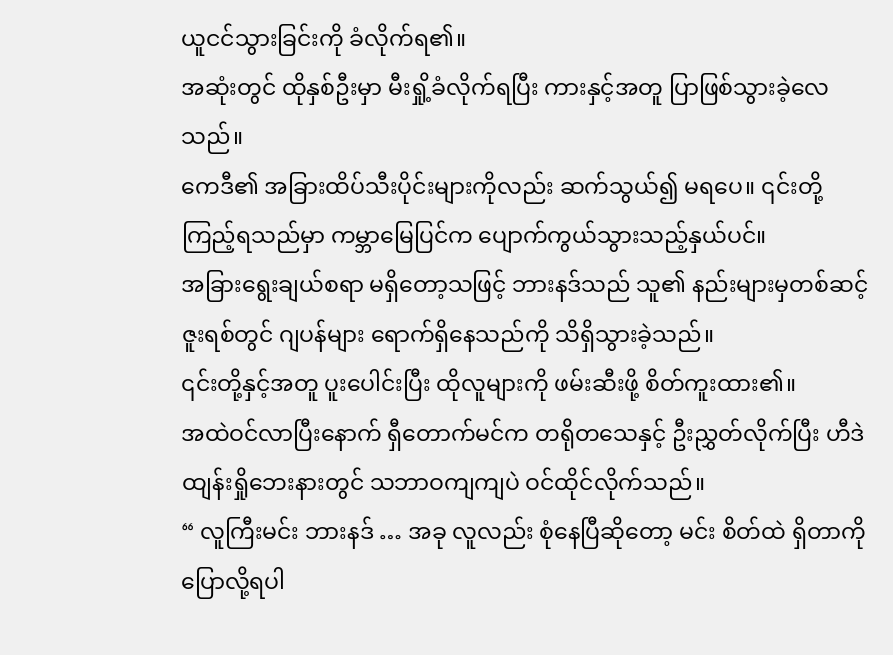ယူငင်သွားခြင်းကို ခံလိုက်ရ၏။
အဆုံးတွင် ထိုနှစ်ဦးမှာ မီးရှို့ခံလိုက်ရပြီး ကားနှင့်အတူ ပြာဖြစ်သွားခဲ့လေသည်။
ကေဒီ၏ အခြားထိပ်သီးပိုင်းများကိုလည်း ဆက်သွယ်၍ မရပေ။ ၎င်းတို့ကြည့်ရသည်မှာ ကမ္ဘာမြေပြင်က ပျောက်ကွယ်သွားသည့်နှယ်ပင်။
အခြားရွေးချယ်စရာ မရှိတော့သဖြင့် ဘားနဒ်သည် သူ၏ နည်းများမှတစ်ဆင့် ဇူးရစ်တွင် ဂျပန်များ ရောက်ရှိနေသည်ကို သိရှိသွားခဲ့သည်။
၎င်းတို့နှင့်အတူ ပူးပေါင်းပြီး ထိုလူများကို ဖမ်းဆီးဖို့ စိတ်ကူးထား၏။
အထဲဝင်လာပြီးနောက် ရှီတောက်မင်က တရိုတသေနှင့် ဦးညွှတ်လိုက်ပြီး ဟီဒဲ ထျန်းရှိုဘေးနားတွင် သဘာဝကျကျပဲ ဝင်ထိုင်လိုက်သည်။
“ လူကြီးမင်း ဘားနဒ် … အခု လူလည်း စုံနေပြီဆိုတော့ မင်း စိတ်ထဲ ရှိတာကို ပြောလို့ရပါ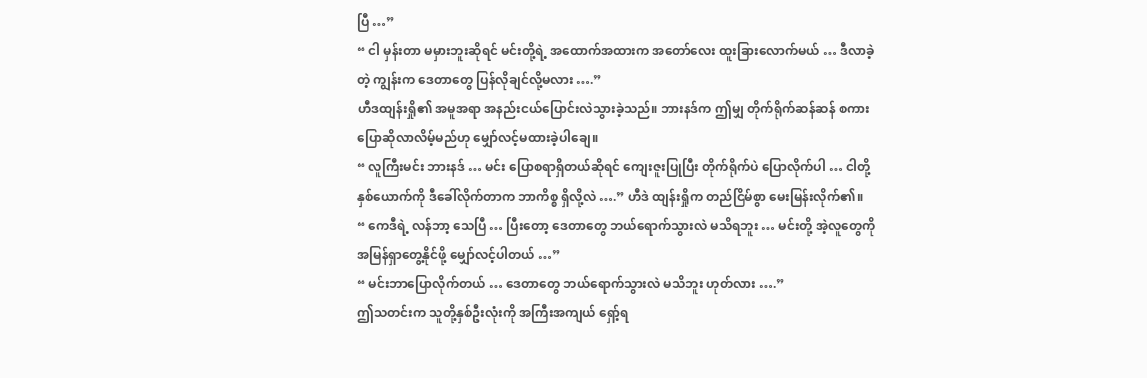ပြီ …”
“ ငါ မှန်းတာ မမှားဘူးဆိုရင် မင်းတို့ရဲ့ အထောက်အထားက အတော်လေး ထူးခြားလောက်မယ် … ဒီလာခဲ့တဲ့ ကျွန်းက ဒေတာတွေ ပြန်လိုချင်လို့မလား ….”
ဟီဒထျန်းရှို၏ အမူအရာ အနည်းငယ်ပြောင်းလဲသွားခဲ့သည်။ ဘားနဒ်က ဤမျှ တိုက်ရိုက်ဆန်ဆန် စကားပြောဆိုလာလိမ့်မည်ဟု မျှော်လင့်မထားခဲ့ပါချေ။
“ လူကြီးမင်း ဘားနဒ် … မင်း ပြောစရာရှိတယ်ဆိုရင် ကျေးဇူးပြုပြီး တိုက်ရိုက်ပဲ ပြောလိုက်ပါ … ငါတို့ နှစ်ယောက်ကို ဒီခေါ်လိုက်တာက ဘာကိစ္စ ရှိလို့လဲ ….” ဟီဒဲ ထျန်းရှိုက တည်ငြိမ်စွာ မေးမြန်းလိုက်၏။
“ ကေဒီရဲ့ လန်ဘာ့ သေပြီ … ပြီးတော့ ဒေတာတွေ ဘယ်ရောက်သွားလဲ မသိရဘူး … မင်းတို့ အဲ့လူတွေကို အမြန်ရှာတွေ့နိုင်ဖို့ မျှော်လင့်ပါတယ် …”
“ မင်းဘာပြောလိုက်တယ် … ဒေတာတွေ ဘယ်ရောက်သွားလဲ မသိဘူး ဟုတ်လား ….”
ဤသတင်းက သူတို့နှစ်ဦးလုံးကို အကြီးအကျယ် ရှော့်ရ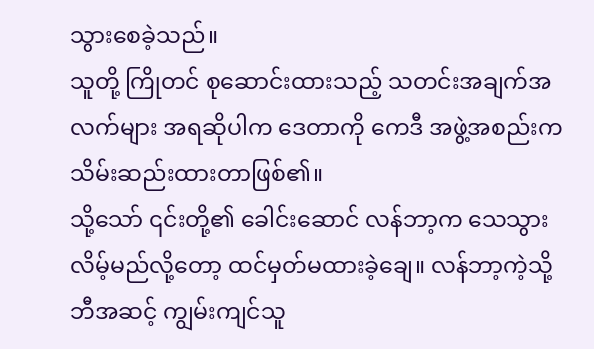သွားစေခဲ့သည်။
သူတို့ ကြိုတင် စုဆောင်းထားသည့် သတင်းအချက်အလက်များ အရဆိုပါက ဒေတာကို ကေဒီ အဖွဲ့အစည်းက သိမ်းဆည်းထားတာဖြစ်၏။
သို့သော် ၎င်းတို့၏ ခေါင်းဆောင် လန်ဘာ့က သေသွားလိမ့်မည်လို့တော့ ထင်မှတ်မထားခဲ့ချေ။ လန်ဘာ့ကဲ့သို့ ဘီအဆင့် ကျွမ်းကျင်သူ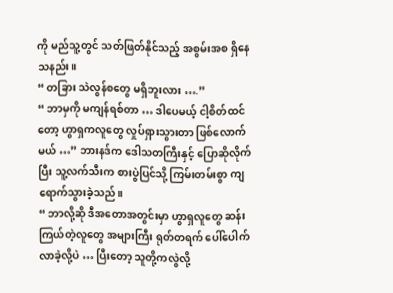ကို မည်သူ့တွင် သတ်ဖြတ်နိုင်သည့် အစွမ်းအစ ရှိနေသနည်း။
“ တခြား သဲလွန်စတွေ မရှိဘူးလား ….”
“ ဘာမှကို မကျန်ရစ်တာ … ဒါပေမယ့် ငါ့စိတ်ထင်တော့ ဟွာရှကလူတွေ လှုပ်ရှားသွားတာ ဖြစ်လောက်မယ် …” ဘားနဒ်က ဒေါသတကြီးနှင့် ပြောဆိုလိုက်ပြီး သူ့လက်သီးက စားပွဲပြင်သို့ ကြမ်းတမ်းစွာ ကျရောက်သွားခဲ့သည်။
“ ဘာလို့ဆို ဒီအတောအတွင်းမှာ ဟွာရှလူတွေ ဆန်းကြယ်တဲ့လူတွေ အများကြီး ရုတ်တရက် ပေါ်ပေါက်လာခဲ့လို့ပဲ … ပြီးတော့ သူတို့ကလွဲလို့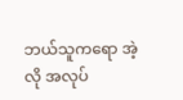ဘယ်သူကရော အဲ့လို အလုပ်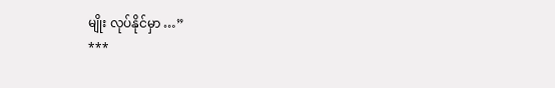မျိုး လုပ်နိုင်မှာ …”
***